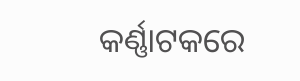କର୍ଣ୍ଣାଟକରେ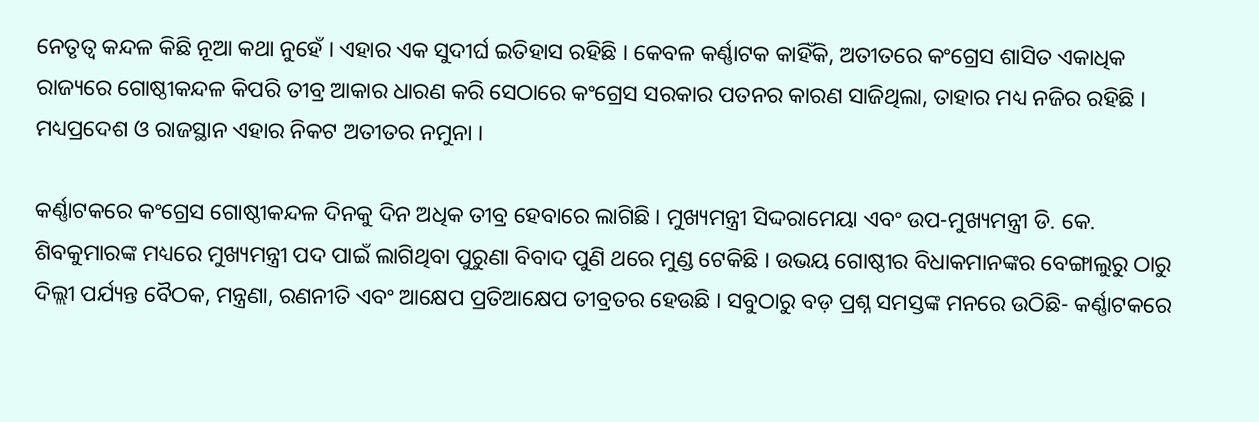ନେତୃତ୍ୱ କନ୍ଦଳ କିଛି ନୂଆ କଥା ନୁହେଁ । ଏହାର ଏକ ସୁଦୀର୍ଘ ଇତିହାସ ରହିଛି । କେବଳ କର୍ଣ୍ଣାଟକ କାହିଁକି, ଅତୀତରେ କଂଗ୍ରେସ ଶାସିତ ଏକାଧିକ ରାଜ୍ୟରେ ଗୋଷ୍ଠୀକନ୍ଦଳ କିପରି ତୀବ୍ର ଆକାର ଧାରଣ କରି ସେଠାରେ କଂଗ୍ରେସ ସରକାର ପତନର କାରଣ ସାଜିଥିଲା, ତାହାର ମଧ୍ୟ ନଜିର ରହିଛି । ମଧ୍ୟପ୍ରଦେଶ ଓ ରାଜସ୍ଥାନ ଏହାର ନିକଟ ଅତୀତର ନମୁନା ।

କର୍ଣ୍ଣାଟକରେ କଂଗ୍ରେସ ଗୋଷ୍ଠୀକନ୍ଦଳ ଦିନକୁ ଦିନ ଅଧିକ ତୀବ୍ର ହେବାରେ ଲାଗିଛି । ମୁଖ୍ୟମନ୍ତ୍ରୀ ସିଦ୍ଦରାମେୟା ଏବଂ ଉପ-ମୁଖ୍ୟମନ୍ତ୍ରୀ ଡି. କେ. ଶିବକୁମାରଙ୍କ ମଧ୍ୟରେ ମୁଖ୍ୟମନ୍ତ୍ରୀ ପଦ ପାଇଁ ଲାଗିଥିବା ପୁରୁଣା ବିବାଦ ପୁଣି ଥରେ ମୁଣ୍ଡ ଟେକିଛି । ଉଭୟ ଗୋଷ୍ଠୀର ବିଧାକମାନଙ୍କର ବେଙ୍ଗାଲୁରୁ ଠାରୁ ଦିଲ୍ଲୀ ପର୍ଯ୍ୟନ୍ତ ବୈଠକ, ମନ୍ତ୍ରଣା, ରଣନୀତି ଏବଂ ଆକ୍ଷେପ ପ୍ରତିଆକ୍ଷେପ ତୀବ୍ରତର ହେଉଛି । ସବୁଠାରୁ ବଡ଼ ପ୍ରଶ୍ନ ସମସ୍ତଙ୍କ ମନରେ ଉଠିଛି- କର୍ଣ୍ଣାଟକରେ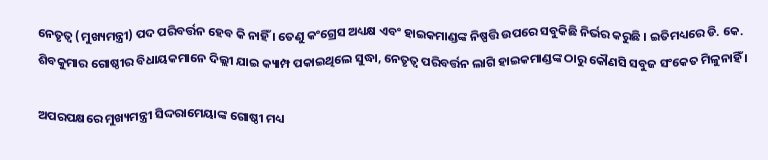ନେତୃତ୍ୱ (ମୁଖ୍ୟମନ୍ତ୍ରୀ) ପଦ ପରିବର୍ତ୍ତନ ହେବ କି ନାହିଁ । ତେଣୁ କଂଗ୍ରେସ ଅଧ୍ୟକ୍ଷ ଏବଂ ହାଇକମାଣ୍ଡଙ୍କ ନିଷ୍ପତ୍ତି ଉପରେ ସବୁକିଛି ନିର୍ଭର କରୁଛି । ଇତିମଧ୍ୟରେ ଡି. କେ. ଶିବକୁମାର ଗୋଷ୍ଠୀର ବିଧାୟକମାନେ ଦିଲ୍ଲୀ ଯାଇ କ୍ୟାମ୍ପ ପକାଇଥିଲେ ସୁଦ୍ଧା, ନେତୃତ୍ୱ ପରିବର୍ତ୍ତନ ଲାଗି ହାଇକମାଣ୍ଡଙ୍କ ଠାରୁ କୌଣସି ସବୁଜ ସଂକେତ ମିଳୁନାହିଁ ।

ଅପରପକ୍ଷରେ ମୁଖ୍ୟମନ୍ତ୍ରୀ ସିଦ୍ଦରାମେୟାଙ୍କ ଗୋଷ୍ଠୀ ମଧ୍ୟ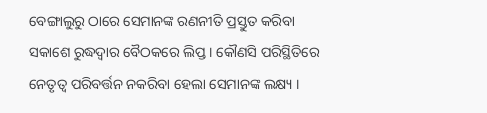ବେଙ୍ଗାଲୁରୁ ଠାରେ ସେମାନଙ୍କ ରଣନୀତି ପ୍ରସ୍ତୁତ କରିବା ସକାଶେ ରୁଦ୍ଧଦ୍ୱାର ବୈଠକରେ ଲିପ୍ତ । କୌଣସି ପରିସ୍ଥିତିରେ ନେତୃତ୍ୱ ପରିବର୍ତ୍ତନ ନକରିବା ହେଲା ସେମାନଙ୍କ ଲକ୍ଷ୍ୟ ।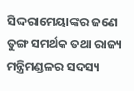ସିଦ୍ଦରାମେୟାଙ୍କର ଜଣେ ତୁଙ୍ଗ ସମର୍ଥକ ତଥା ରାଜ୍ୟ ମନ୍ତ୍ରିମଣ୍ଡଳର ସଦସ୍ୟ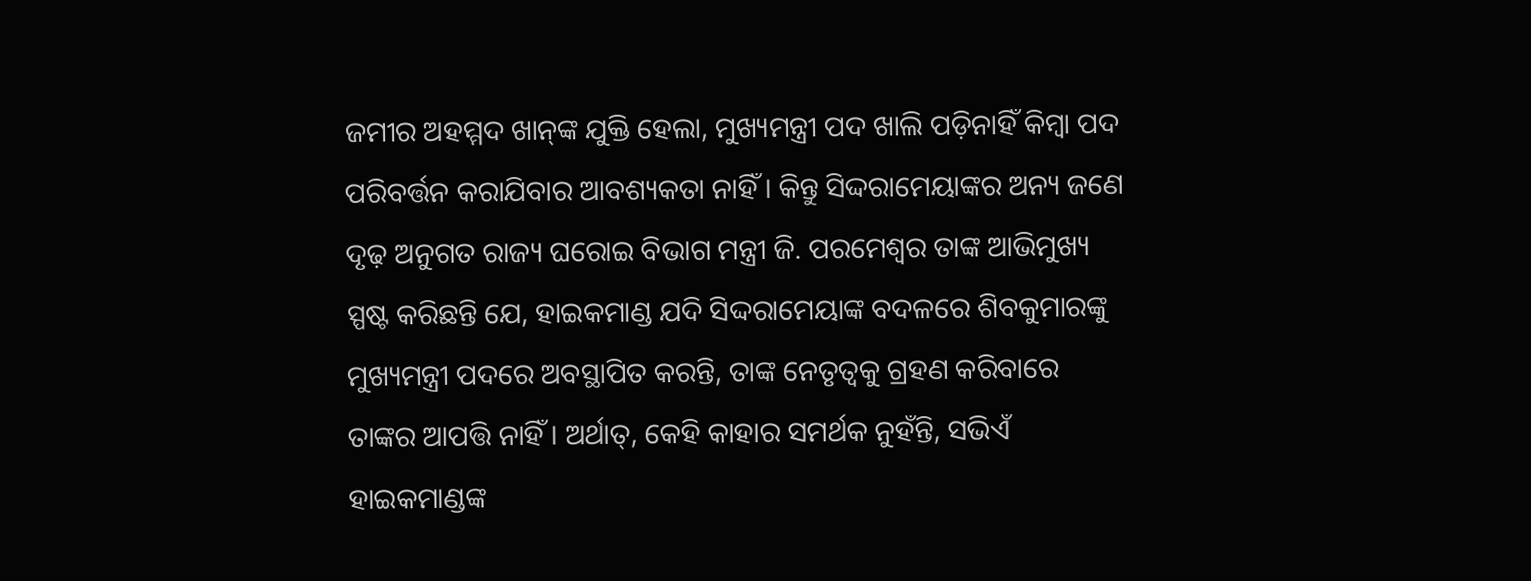ଜମୀର ଅହମ୍ମଦ ଖାନ୍‌ଙ୍କ ଯୁକ୍ତି ହେଲା, ମୁଖ୍ୟମନ୍ତ୍ରୀ ପଦ ଖାଲି ପଡ଼ିନାହିଁ କିମ୍ବା ପଦ ପରିବର୍ତ୍ତନ କରାଯିବାର ଆବଶ୍ୟକତା ନାହିଁ । କିନ୍ତୁ ସିଦ୍ଦରାମେୟାଙ୍କର ଅନ୍ୟ ଜଣେ ଦୃଢ଼ ଅନୁଗତ ରାଜ୍ୟ ଘରୋଇ ବିଭାଗ ମନ୍ତ୍ରୀ ଜି. ପରମେଶ୍ୱର ତାଙ୍କ ଆଭିମୁଖ୍ୟ ସ୍ପଷ୍ଟ କରିଛନ୍ତି ଯେ, ହାଇକମାଣ୍ଡ ଯଦି ସିଦ୍ଦରାମେୟାଙ୍କ ବଦଳରେ ଶିବକୁମାରଙ୍କୁ ମୁଖ୍ୟମନ୍ତ୍ରୀ ପଦରେ ଅବସ୍ଥାପିତ କରନ୍ତି, ତାଙ୍କ ନେତୃତ୍ୱକୁ ଗ୍ରହଣ କରିବାରେ ତାଙ୍କର ଆପତ୍ତି ନାହିଁ । ଅର୍ଥାତ୍‌, କେହି କାହାର ସମର୍ଥକ ନୁହଁନ୍ତି, ସଭିଏଁ ହାଇକମାଣ୍ଡଙ୍କ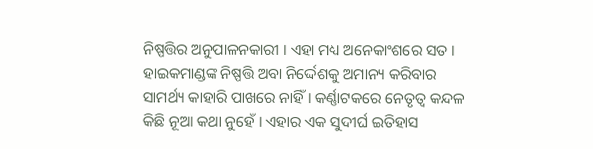ନିଷ୍ପତ୍ତିର ଅନୁପାଳନକାରୀ । ଏହା ମଧ୍ୟ ଅନେକାଂଶରେ ସତ । ହାଇକମାଣ୍ଡଙ୍କ ନିଷ୍ପତ୍ତି ଅବା ନିର୍ଦ୍ଦେଶକୁ ଅମାନ୍ୟ କରିବାର ସାମର୍ଥ୍ୟ କାହାରି ପାଖରେ ନାହିଁ । କର୍ଣ୍ଣାଟକରେ ନେତୃତ୍ୱ କନ୍ଦଳ କିଛି ନୂଆ କଥା ନୁହେଁ । ଏହାର ଏକ ସୁଦୀର୍ଘ ଇତିହାସ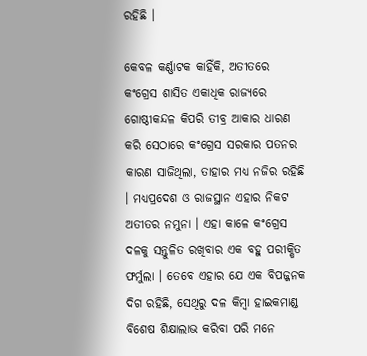ରହିଛି ।

କେବଳ କର୍ଣ୍ଣାଟକ କାହିଁକି, ଅତୀତରେ କଂଗ୍ରେସ ଶାସିତ ଏକାଧିକ ରାଜ୍ୟରେ ଗୋଷ୍ଠୀକନ୍ଦଳ କିପରି ତୀବ୍ର ଆକାର ଧାରଣ କରି ସେଠାରେ କଂଗ୍ରେସ ସରକାର ପତନର କାରଣ ସାଜିଥିଲା, ତାହାର ମଧ୍ୟ ନଜିର ରହିଛି । ମଧ୍ୟପ୍ରଦେଶ ଓ ରାଜସ୍ଥାନ ଏହାର ନିକଟ ଅତୀତର ନମୁନା । ଏହା କାଳେ କଂଗ୍ରେସ ଦଳକୁ ସନ୍ତୁଳିତ ରଖିବାର ଏକ ବହୁ ପରୀକ୍ଷିତ ଫର୍ମୁଲା । ତେବେ ଏହାର ଯେ ଏକ ବିପଜ୍ଜନକ ଦିଗ ରହିଛି, ସେଥିରୁ ଦଳ କିମ୍ବା ହାଇକମାଣ୍ଡ ବିଶେଷ ଶିକ୍ଷାଲାଭ କରିବା ପରି ମନେ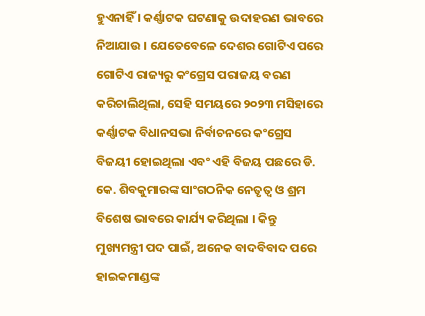ହୁଏନାହିଁ । କର୍ଣ୍ଣାଟକ ଘଟଣାକୁ ଉଦାହରଣ ଭାବରେ ନିଆଯାଉ । ଯେତେବେଳେ ଦେଶର ଗୋଟିଏ ପରେ ଗୋଟିଏ ରାଜ୍ୟରୁ କଂଗ୍ରେସ ପରାଜୟ ବରଣ କରିଚାଲିଥିଲା, ସେହି ସମୟରେ ୨୦୨୩ ମସିହାରେ କର୍ଣ୍ଣାଟକ ବିଧାନସଭା ନିର୍ବାଚନରେ କଂଗ୍ରେସ ବିଜୟୀ ହୋଇଥିଲା ଏବଂ ଏହି ବିଜୟ ପଛରେ ଡି. କେ. ଶିବକୁମାରଙ୍କ ସାଂଗଠନିକ ନେତୃତ୍ୱ ଓ ଶ୍ରମ ବିଶେଷ ଭାବରେ କାର୍ଯ୍ୟ କରିଥିଲା । କିନ୍ତୁ ମୁଖ୍ୟମନ୍ତ୍ରୀ ପଦ ପାଇଁ, ଅନେକ ବାଦବିବାଦ ପରେ ହାଇକମାଣ୍ଡଙ୍କ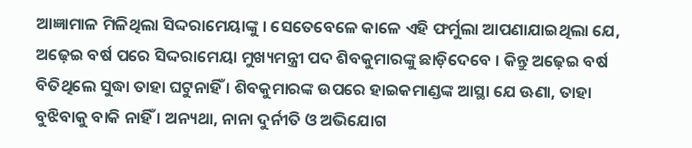ଆଜ୍ଞାମାଳ ମିଳିଥିଲା ସିଦ୍ଦରାମେୟାଙ୍କୁ । ସେତେବେଳେ କାଳେ ଏହି ଫର୍ମୁଲା ଆପଣାଯାଇଥିଲା ଯେ, ଅଢ଼େଇ ବର୍ଷ ପରେ ସିଦ୍ଦରାମେୟା ମୁଖ୍ୟମନ୍ତ୍ରୀ ପଦ ଶିବକୁମାରଙ୍କୁ ଛାଡ଼ିଦେବେ । କିନ୍ତୁ ଅଢ଼େଇ ବର୍ଷ ବିତିଥିଲେ ସୁଦ୍ଧା ତାହା ଘଟୁନାହିଁ । ଶିବକୁମାରଙ୍କ ଉପରେ ହାଇକମାଣ୍ଡଙ୍କ ଆସ୍ଥା ଯେ ଊଣା, ତାହା ବୁଝିବାକୁ ବାକି ନାହିଁ । ଅନ୍ୟଥା, ନାନା ଦୁର୍ନୀତି ଓ ଅଭିଯୋଗ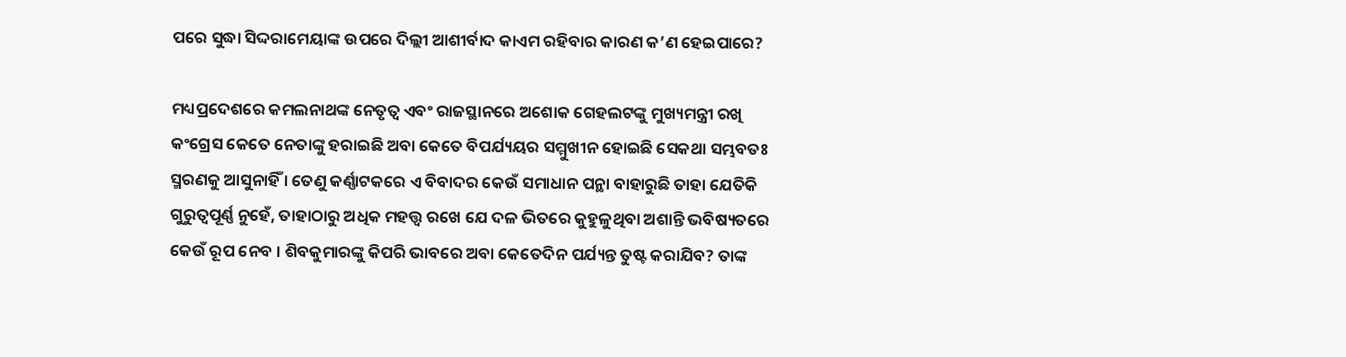ପରେ ସୁଦ୍ଧା ସିଦ୍ଦରାମେୟାଙ୍କ ଉପରେ ଦିଲ୍ଲୀ ଆଶୀର୍ବାଦ କାଏମ ରହିବାର କାରଣ କ’ଣ ହେଇପାରେ?

ମଧ୍ୟପ୍ରଦେଶରେ କମଲନାଥଙ୍କ ନେତୃତ୍ୱ ଏବଂ ରାଜସ୍ଥାନରେ ଅଶୋକ ଗେହଲଟଙ୍କୁ ମୁଖ୍ୟମନ୍ତ୍ରୀ ରଖି କଂଗ୍ରେସ କେତେ ନେତାଙ୍କୁ ହରାଇଛି ଅବା କେତେ ବିପର୍ଯ୍ୟୟର ସମ୍ମୁଖୀନ ହୋଇଛି ସେକଥା ସମ୍ଭବତଃ ସ୍ମରଣକୁ ଆସୁନାହିଁ । ତେଣୁ କର୍ଣ୍ଣାଟକରେ ଏ ବିବାଦର କେଉଁ ସମାଧାନ ପନ୍ଥା ବାହାରୁଛି ତାହା ଯେତିକି ଗୁରୁତ୍ୱପୂର୍ଣ୍ଣ ନୁହେଁ, ତାହାଠାରୁ ଅଧିକ ମହତ୍ତ୍ୱ ରଖେ ଯେ ଦଳ ଭିତରେ କୁହୁଳୁଥିବା ଅଶାନ୍ତି ଭବିଷ୍ୟତରେ କେଉଁ ରୂପ ନେବ । ଶିବକୁମାରଙ୍କୁ କିପରି ଭାବରେ ଅବା କେତେଦିନ ପର୍ଯ୍ୟନ୍ତ ତୁଷ୍ଟ କରାଯିବ? ତାଙ୍କ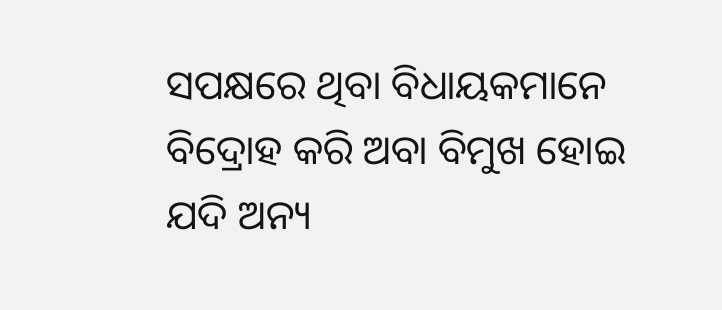ସପକ୍ଷରେ ଥିବା ବିଧାୟକମାନେ ବିଦ୍ରୋହ କରି ଅବା ବିମୁଖ ହୋଇ ଯଦି ଅନ୍ୟ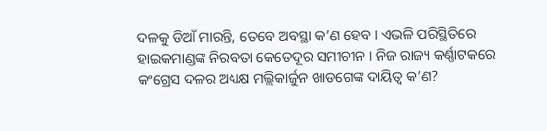ଦଳକୁ ଡିଆଁ ମାରନ୍ତି, ତେବେ ଅବସ୍ଥା କ’ଣ ହେବ । ଏଭଳି ପରିସ୍ଥିତିରେ ହାଇକମାଣ୍ଡଙ୍କ ନିରବତା କେତେଦୂର ସମୀଚୀନ । ନିଜ ରାଜ୍ୟ କର୍ଣ୍ଣାଟକରେ କଂଗ୍ରେସ ଦଳର ଅଧ୍ୟକ୍ଷ ମଲ୍ଲିକାର୍ଜୁନ ଖାଡଗେଙ୍କ ଦାୟିତ୍ୱ କ’ଣ?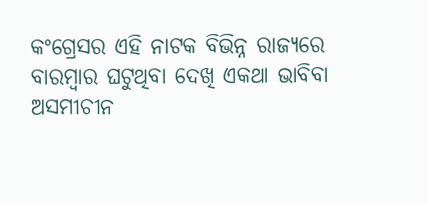କଂଗ୍ରେସର ଏହି ନାଟକ ବିଭିନ୍ନ ରାଜ୍ୟରେ ବାରମ୍ବାର ଘଟୁଥିବା ଦେଖି ଏକଥା ଭାବିବା ଅସମୀଚୀନ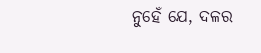ନୁହେଁ ଯେ, ଦଳର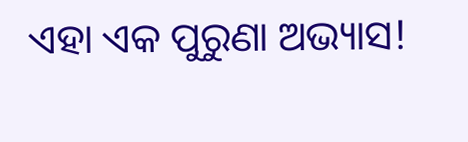ଏହା ଏକ ପୁରୁଣା ଅଭ୍ୟାସ!